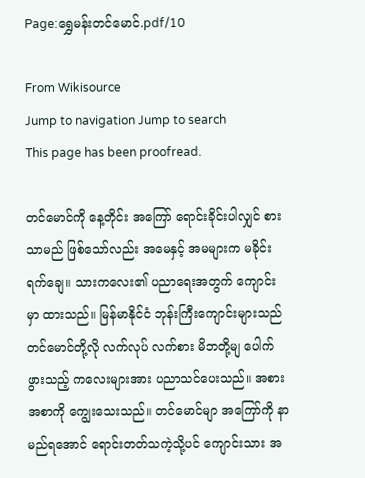Page:ရွှေမန်းတင်မောင်.pdf/10

From Wikisource
Jump to navigation Jump to search
This page has been proofread.

တင်မောင်ကို နေ့တိုင်း အကြော် ရောင်းခိုင်းပါလျှင် စားသာမည် ဖြစ်သော်လည်း အမေနှင့် အမများက မခိုင်းရက်ချေ။ သားကလေး၏ ပညာရေးအတွက် ကျောင်းမှာ ထားသည်။ မြန်မာနိုင်ငံ ဘုန်းကြီးကျောင်းများသည် တင်မောင်တို့လို လက်လုပ် လက်စား မိဘတို့မျ ပေါက်ဖွားသည့် ကလေးများအား ပညာသင်ပေးသည်။ အစားအစာကို ကျွေးသေးသည်။ တင်မောင်မျာ အကြော်ကို နာမည်ရအောင် ရောင်းတတ်သကဲ့သို့ပင် ကျောင်းသား အ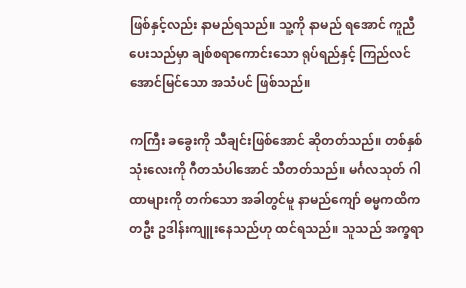ဖြစ်နှင့်လည်း နာမည်ရသည်။ သူ့ကို နာမည် ရအောင် ကူညီပေးသည်မှာ ချစ်စရာကောင်းသော ရုပ်ရည်နှင့် ကြည်လင် အောင်မြင်သော အသံပင် ဖြစ်သည်။

ကကြီး ခခွေးကို သီချင်းဖြစ်အောင် ဆိုတတ်သည်။ တစ်နှစ် သုံးလေးကို ဂီတသံပါအောင် သီတတ်သည်။ မင်္ဂလသုတ် ဂါထာများကို တက်သော အခါတွင်မူ နာမည်ကျော် ဓမ္မကထိကတဦး ဥဒါန်းကျူးနေသည်ဟု ထင်ရသည်။ သူသည် အက္ခရာ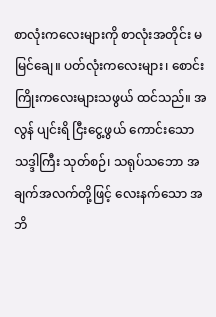စာလုံးကလေးများကို စာလုံးအတိုင်း မမြင်ချေ။ ပတ်လုံးကလေးများ၊ စောင်းကြိုးကလေးများသဖွယ် ထင်သည်။ အလွန် ပျင်းရိ ငြီးငွေ့ဖွယ် ကောင်းသော သဒ္ဒါကြီး သုတ်စဉ်၊ သရုပ်သဘော အချက်အလက်တို့ဖြင့် လေးနက်သော အဘိ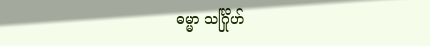ဓမ္မာ သင်္ဂြိုဟ်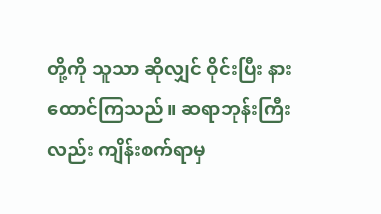တို့ကို သူသာ ဆိုလျှင် ဝိုင်းပြီး နားထောင်ကြသည်။ ဆရာဘုန်းကြီးလည်း ကျိန်းစက်ရာမှ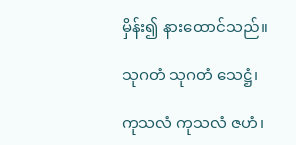မှိန်း၍ နားထောင်သည်။

သုဂတံ သုဂတံ သေဋ္ဌံ၊

ကုသလံ ကုသလံ ဇဟံ၊